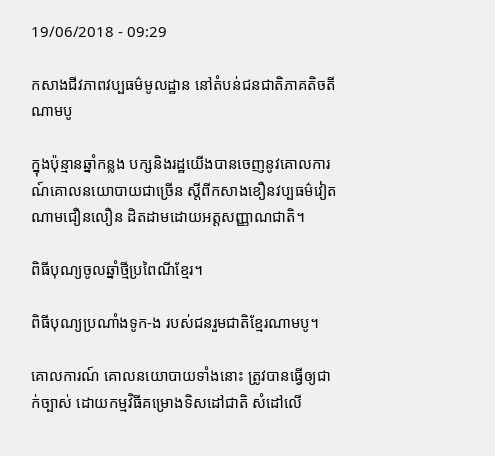19/06/2018 - 09:29

កសាងជីវភាពវប្បធម៌មូលដ្ឋាន នៅតំបន់ជនជាតិភាគតិចតីណាមបូ

ក្នុងប៉ុន្មានឆ្នាំកន្លង បក្សនិងរដ្ឋយើងបានចេញនូវគោលការណ៍គោលនយោបាយជាច្រើន ស្តីពីកសាងខឿនវប្បធម៌វៀតណាមជឿនលឿន ដិតដាមដោយអត្តសញ្ញាណជាតិ។

ពិធីបុណ្យចូលឆ្នាំថ្មីប្រពៃណីខ្មែរ។

ពិធីបុណ្យប្រណាំងទូក-ង របស់ជនរួមជាតិខ្មែរណាមបូ។

គោលការណ៍ គោលនយោបាយទាំងនោះ ត្រូវបានធ្វើឲ្យជាក់ច្បាស់ ដោយកម្មវិធីគម្រោងទិសដៅជាតិ សំដៅលើ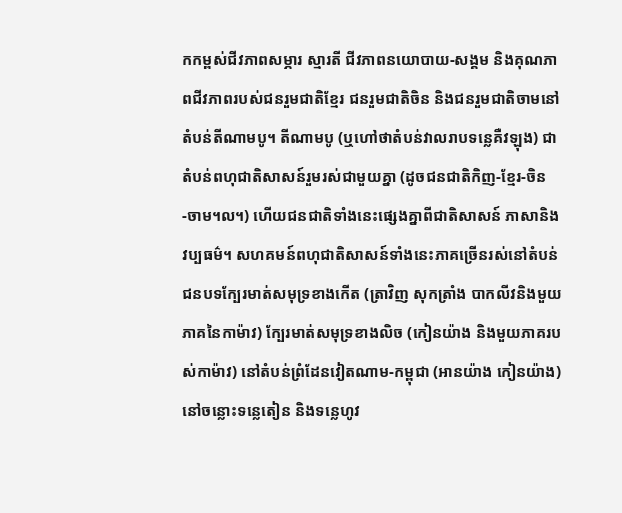កកម្ពស់ជីវភាពសម្ភារ ស្មារតី ជីវភាពនយោបាយ-សង្គម និងគុណភាពជីវភាពរបស់ជនរួមជាតិខ្មែរ ជនរួមជាតិចិន និងជនរួមជាតិចាមនៅតំបន់តីណាមបូ។ តីណាមបូ (ឬហៅថាតំបន់វាលរាបទន្លេគឺវឡុង) ជាតំបន់ពហុជាតិសាសន៍រួមរស់ជាមួយគ្នា (ដូចជនជាតិកិញ-ខ្មែរ-ចិន-ចាម។ល។) ហើយជនជាតិទាំងនេះផ្សេងគ្នាពីជាតិសាសន៍ ភាសានិងវប្បធម៌។ សហគមន៍ពហុជាតិសាសន៍ទាំងនេះភាគច្រើនរស់នៅតំបន់ជនបទក្បែរមាត់សមុទ្រខាងកើត (ត្រាវិញ សុកត្រាំង បាកលីវនិងមួយភាគនៃកាម៉ាវ) ក្បែរមាត់សមុទ្រខាងលិច (កៀនយ៉ាង និងមួយភាគរបស់កាម៉ាវ) នៅតំបន់ព្រំដែនវៀតណាម-កម្ពុជា (អានយ៉ាង កៀនយ៉ាង) នៅចន្លោះទន្លេតៀន និងទន្លេហូវ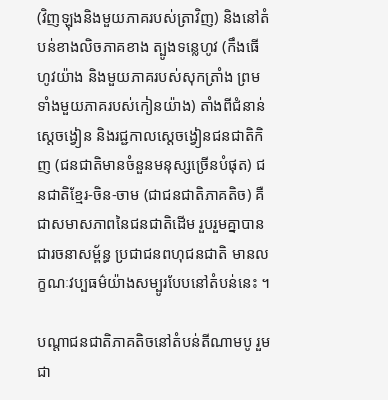(វិញឡុងនិងមួយភាគរបស់ត្រាវិញ) និងនៅតំបន់ខាងលិចភាគខាង ត្បូងទន្លេហូវ (កឹងធើ ហូវយ៉ាង និងមួយភាគរបស់សុកត្រាំង ព្រមទាំងមួយភាគរបស់កៀនយ៉ាង) តាំងពីជំនាន់ស្តេចង្វៀន និងរជ្ជកាលស្តេចង្វៀនជនជាតិកិញ (ជនជាតិមានចំនួនមនុស្សច្រើនបំផុត) ជនជាតិខ្មែរ-ចិន-ចាម (ជាជនជាតិភាគតិច) គឺជាសមាសភាពនៃជនជាតិដើម រួបរួមគ្នាបានជារចនាសម្ព័ន្ធ ប្រជាជនពហុជនជាតិ មានលក្ខណៈវប្បធម៌យ៉ាងសម្បូរបែបនៅតំបន់នេះ ។

បណ្តាជនជាតិភាគតិចនៅតំបន់តីណាមបូ រួមជា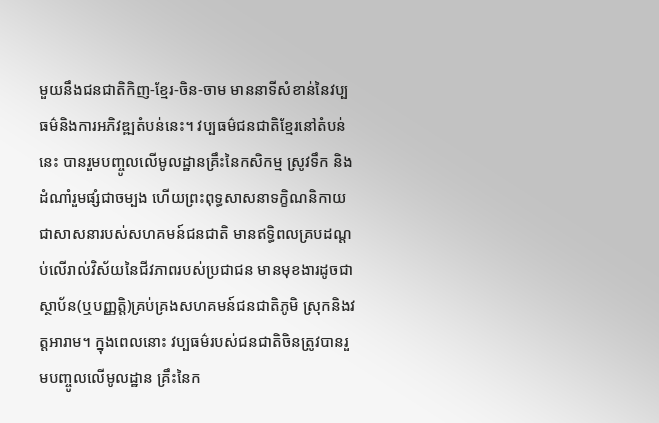មួយនឹងជនជាតិកិញ-ខ្មែរ-ចិន-ចាម មាននាទីសំខាន់នៃវប្បធម៌និងការអភិវឌ្ឍតំបន់នេះ។ វប្បធម៌ជនជាតិខ្មែរនៅតំបន់នេះ បានរួមបញ្ចូលលើមូលដ្ឋានគ្រឹះនៃកសិកម្ម ស្រូវទឹក និងដំណាំរួមផ្សំជាចម្បង ហើយព្រះពុទ្ធសាសនាទក្ខិណនិកាយ ជាសាសនារបស់សហគមន៍ជនជាតិ មានឥទ្ធិពលគ្របដណ្ដប់លើរាល់វិស័យនៃជីវភាពរបស់ប្រជាជន មានមុខងារដូចជាស្ថាប័ន(ឬបញ្ញត្តិ)គ្រប់គ្រងសហគមន៍ជនជាតិភូមិ ស្រុកនិងវត្តអារាម។ ក្នុងពេលនោះ វប្បធម៌របស់ជនជាតិចិនត្រូវបានរួមបញ្ចូលលើមូលដ្ឋាន គ្រឹះនៃក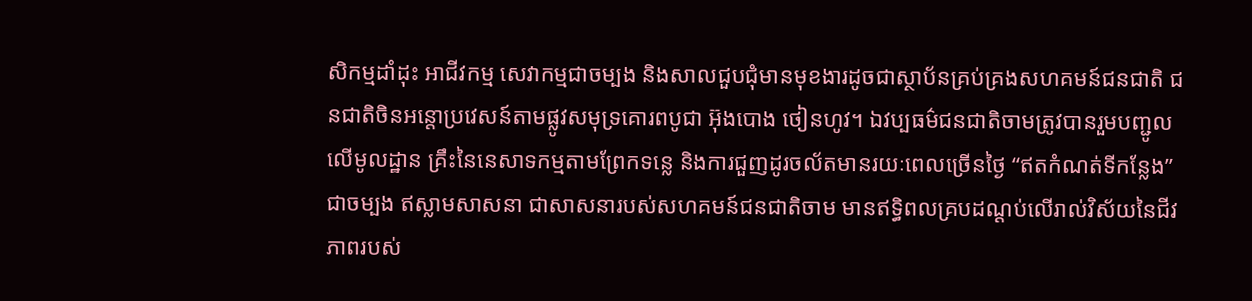សិកម្មដាំដុះ អាជីវកម្ម សេវាកម្មជាចម្បង និងសាលជួបជុំមានមុខងារដូចជាស្ថាប័នគ្រប់គ្រងសហគមន៍ជនជាតិ ជនជាតិចិនអន្តោប្រវេសន៍តាមផ្លូវសមុទ្រគោរពបូជា អ៊ុងបោង ថៀនហូវ។ ឯវប្បធម៌ជនជាតិចាមត្រូវបានរួមបញ្ជូលលើមូលដ្ឋាន គ្រឹះនៃនេសាទកម្មតាមព្រែកទន្លេ និងការជួញដូរចល័តមានរយៈពេលច្រើនថ្ងៃ “ឥតកំណត់ទីកន្លែង” ជាចម្បង ឥស្លាមសាសនា ជាសាសនារបស់សហគមន៍ជនជាតិចាម មានឥទ្ធិពលគ្របដណ្ដប់លើរាល់វិស័យនៃជីវភាពរបស់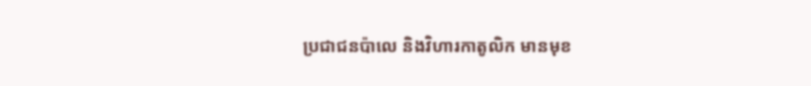ប្រជាជនប៉ាលេ និងវិហារកាតូលិក មានមុខ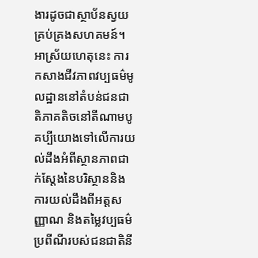ងារដូចជាស្ថាប័នស្វយគ្រប់គ្រងសហគមន៍។ អាស្រ័យហេតុនេះ ការកសាងជីវភាពវប្បធម៌មូលដ្ឋាននៅតំបន់ជនជាតិភាគតិចនៅតីណាមបូ គប្បីយោងទៅលើការយល់ដឹងអំពីស្ថានភាពជាក់ស្តែងនៃបរិស្ថាននិងការយល់ដឹងពីអត្តសញ្ញាណ និងតម្លៃវប្បធម៌ប្រពីណីរបស់ជនជាតិនី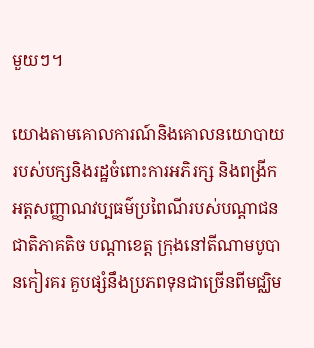មួយៗ។

យោងតាមគោលការណ៍និងគោលនយោបាយរបស់បក្សនិងរដ្ឋចំពោះការអភិរក្ស និងពង្រីកអត្តសញ្ញាណវប្បធម៌ប្រពៃណីរបស់បណ្តាជនជាតិភាគតិច បណ្តាខេត្ត ក្រុងនៅតីណាមបូបានកៀរគរ គួបផ្សំនឹងប្រភពទុនជាច្រើនពីមជ្ឈិម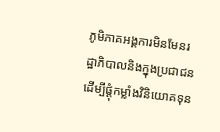ភូមិភាគអង្គការមិនមែនរដ្ឋាភិបាលនិងក្នុងប្រជាជន ដើម្បីផ្តុំកម្លាំងវិនិយោគទុន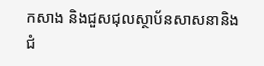កសាង និងជួសជុលស្ថាប័នសាសនានិងជំ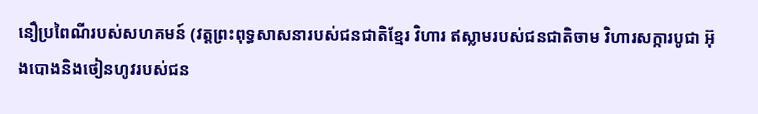នឿប្រពៃណីរបស់សហគមន៍ (វត្តព្រះពុទ្ធសាសនារបស់ជនជាតិខ្មែរ វិហារ ឥស្លាមរបស់ជនជាតិចាម វិហារសក្ការបូជា អ៊ុងបោងនិងថៀនហូវរបស់ជន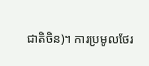ជាតិចិន)។ ការប្រមូលថែរ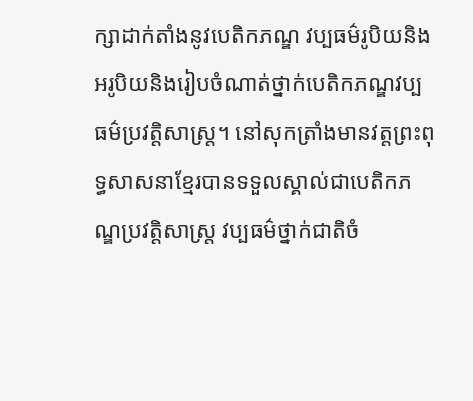ក្សាដាក់តាំងនូវបេតិកភណ្ឌ វប្បធម៌រូបិយនិងអរូបិយនិងរៀបចំណាត់ថ្នាក់បេតិកភណ្ឌវប្បធម៌ប្រវត្តិសាស្ត្រ។ នៅសុកត្រាំងមានវត្តព្រះពុទ្ធសាសនាខ្មែរបានទទួលស្គាល់ជាបេតិកភណ្ឌប្រវត្តិសាស្រ្ត វប្បធម៌ថ្នាក់ជាតិចំ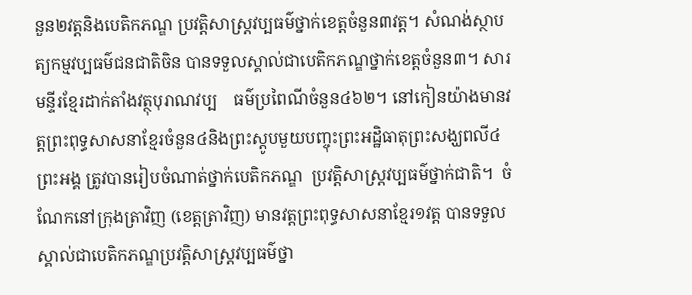នួន២វត្តនិងបេតិកភណ្ឌ ប្រវត្តិសាស្រ្តវប្បធម៌ថ្នាក់ខេត្តចំនួន៣វត្ត។ សំណង់ស្ថាបត្យកម្មវប្បធម៌ជនជាតិចិន បានទទួលស្គាល់ជាបេតិកភណ្ឌថ្នាក់ខេត្តចំនួន៣។ សារមន្ទីរខ្មែរដាក់តាំងវត្ថុបុរាណវប្ប    ធម៌ប្រពៃណីចំនួន៤៦២។ នៅកៀនយ៉ាងមានវត្តព្រះពុទ្ធសាសនាខ្មែរចំនួន៤និងព្រះស្ដូបមួយបញ្ចុះព្រះអដ្ឋិធាតុព្រះសង្ឃពលី៤ព្រះអង្គ ត្រូវបានរៀបចំណាត់ថ្នាក់បេតិកភណ្ឌ  ប្រវត្តិសាស្រ្តវប្បធម៌ថ្នាក់ជាតិ។  ចំណែកនៅក្រុងត្រាវិញ (ខេត្តត្រាវិញ) មានវត្តព្រះពុទ្ធសាសនាខ្មែរ១វត្ត បានទទួលស្គាល់ជាបេតិកភណ្ឌប្រវត្តិសាស្រ្តវប្បធម៌ថ្នា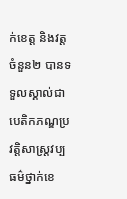ក់ខេត្ត និងវត្តចំនួន២ បានទទួលស្គាល់ជាបេតិកភណ្ឌប្រវត្តិសាស្ត្រវប្បធម៌ថ្នាក់ខេ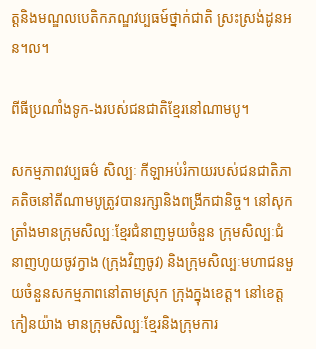ត្តនិងមណ្ឌលបេតិកភណ្ឌវប្បធម៍ថ្នាក់ជាតិ ស្រះស្រង់ដូនអន។ល។

ពីធីប្រណាំងទូក-ងរបស់ជនជាតិខែ្មរនៅណាមបូ។

សកម្មភាពវប្បធម៌ សិល្បៈ កីឡាអប់រំកាយរបស់ជនជាតិភាគតិចនៅតីណាមបូត្រូវបានរក្សានិងពង្រីកជានិច្ច។ នៅសុកត្រាំងមានក្រុមសិល្បៈខ្មែរជំនាញមួយចំនួន ក្រុមសិល្បៈជំនាញហូយចូវក្វាង (ក្រុងវិញចូវ) និងក្រុមសិល្បៈមហាជនមួយចំនួនសកម្មភាពនៅតាមស្រុក ក្រុងក្នុងខេត្ត។ នៅខេត្តកៀនយ៉ាង មានក្រុមសិល្បៈខ្មែរនិងក្រុមការ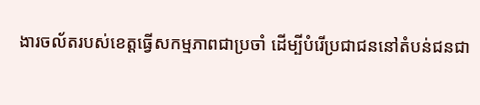ងារចល័តរបស់ខេត្តធ្វើសកម្មភាពជាប្រចាំ ដើម្បីបំរើប្រជាជននៅតំបន់ជនជា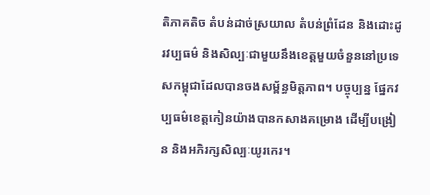តិភាគតិច តំបន់ដាច់ស្រយាល តំបន់ព្រំដែន និងដោះដូរវប្បធម៌ និងសិល្បៈជាមួយនឹងខេត្តមួយចំនួននៅប្រទេសកម្ពុជាដែលបានចងសម្ព័ន្ធមិត្តភាព។ បច្ចុប្បន្ន ផ្នែកវប្បធម៌ខេត្តកៀនយ៉ាងបានកសាងគម្រោង ដើម្បីបង្រៀន និងអភិរក្សសិល្បៈយូរកេរ។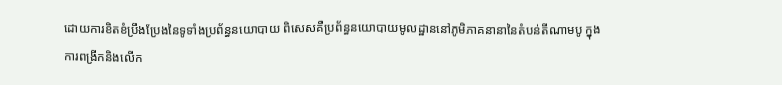ដោយការខិតខំប្រឹងប្រែងនៃទូទាំងប្រព័ន្ធនយោបាយ ពិសេសគឺប្រព័ន្ធនយោបាយមូលដ្ឋាននៅភូមិភាគនានានៃតំបន់តីណាមបូ ក្នុងការពង្រីកនិងលើក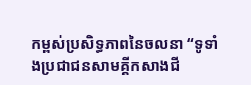កម្ពស់ប្រសិទ្ធភាពនៃចលនា “ទូទាំងប្រជាជនសាមគ្គីកសាងជី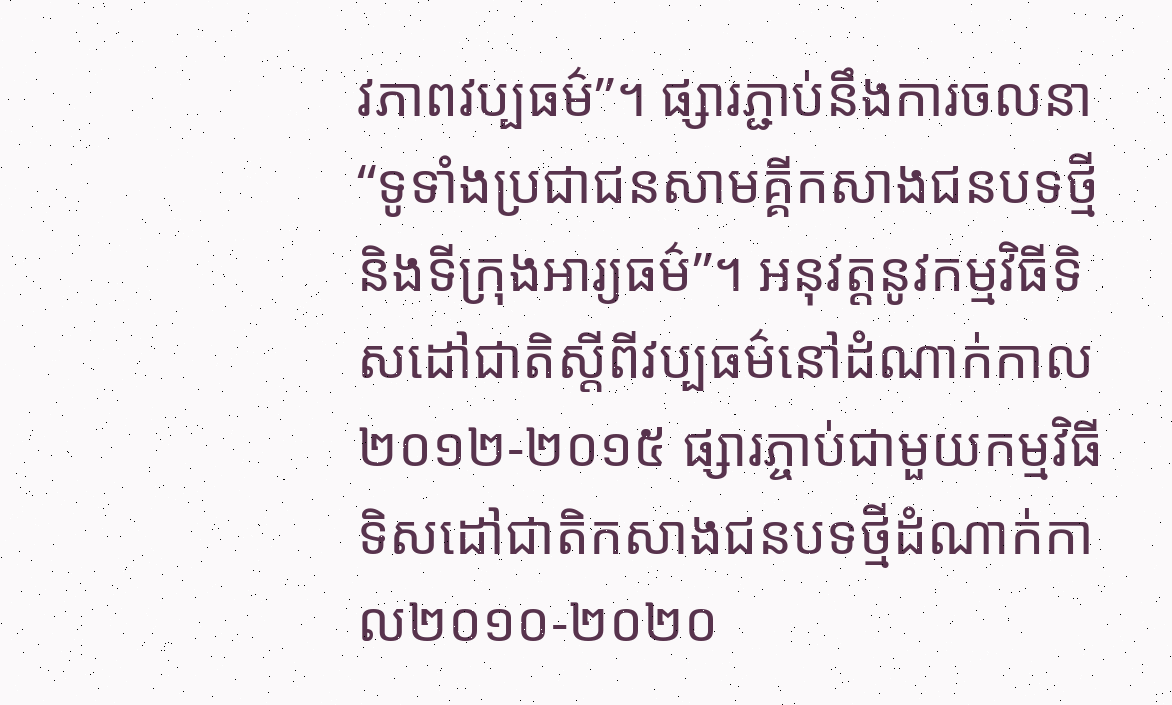វភាពវប្បធម៌”។ ផ្សារភ្ជាប់នឹងការចលនា “ទូទាំងប្រជាជនសាមគ្គីកសាងជនបទថ្មី និងទីក្រុងអារ្យធម៌”។ អនុវត្តនូវកម្មវិធីទិសដៅជាតិស្តីពីវប្បធម៌នៅដំណាក់កាល២០១២-២០១៥ ផ្សារភ្ចាប់ជាមួយកម្មវិធីទិសដៅជាតិកសាងជនបទថ្មីដំណាក់កាល២០១០-២០២០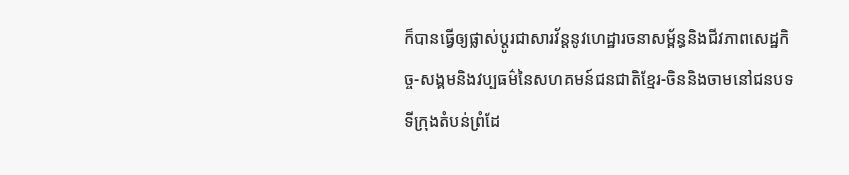ក៏បានធ្វើឲ្យផ្លាស់ប្តូរជាសារវ័ន្តនូវហេដ្ឋារចនាសម្ព័ន្ធនិងជីវភាពសេដ្ឋកិច្ច-សង្គមនិងវប្បធម៌នៃសហគមន៍ជនជាតិខ្មែរ-ចិននិងចាមនៅជនបទ ទីក្រុងតំបន់ព្រំដែ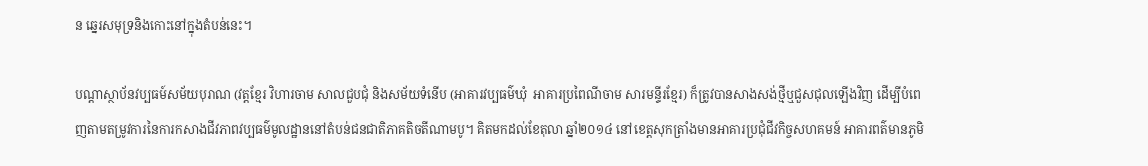ន ឆ្នេរសមុទ្រនិងកោះនៅក្នុងតំបន់នេះ។

បណ្តាស្ថាប័នវប្បធម៍សម័យបុរាណ (វត្តខ្មែរ វិហារចាម សាលជួបជុំ និងសម័យទំនើប (អាគារវប្បធម៌ឃុំ  អាគារប្រពៃណីចាម សារមន្ទីរខ្មែរ) ក៏ត្រូវបានសាងសង់ថ្មីឬជួសជុលឡើងវិញ ដើម្បីបំពេញតាមតម្រូវការនៃការកសាងជីវភាពវប្បធម៌មូលដ្ឋាននៅតំបន់ជនជាតិភាគតិចតីណាមបូ។ គិតមកដល់ខែតុលា ឆ្នាំ២០១៤ នៅខេត្តសុកត្រាំងមានអាគារប្រជុំជីវកិច្ចសហគមន៍ អាគារពត៌មានភូមិ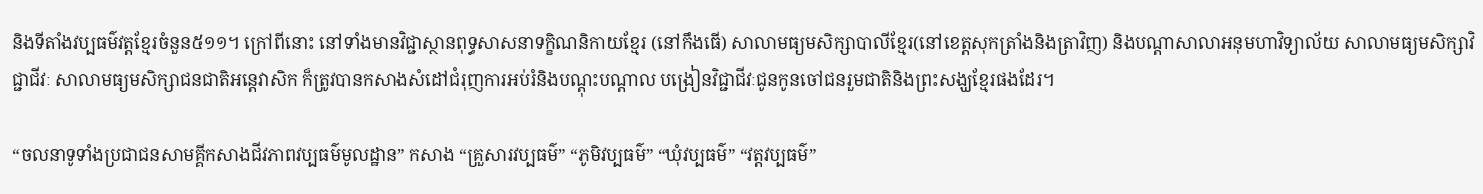និងទីតាំងវប្បធម៌វត្តខ្មែរចំនួន៥១១។ ក្រៅពីនោះ នៅទាំងមានវិជ្ជាស្ថានពុទ្ធសាសនាទក្ខិណនិកាយខ្មែរ (នៅកឹងធើ) សាលាមធ្យមសិក្សាបាលីខ្មែរ(នៅខេត្តសុកត្រាំងនិងត្រាវិញ) និងបណ្តាសាលាអនុមហាវិទ្យាល័យ សាលាមធ្យមសិក្សាវិជ្ជាជីវៈ សាលាមធ្យមសិក្សាជនជាតិអន្តេវាសិក ក៏ត្រូវបានកសាងសំដៅជំរុញការអប់រំនិងបណ្តុះបណ្តាល បង្រៀនវិជ្ជាជីវៈជូនកូនចៅជនរួមជាតិនិងព្រះសង្ឃខ្មែរផងដែរ។

“ចលនាទូទាំងប្រជាជនសាមគ្គីកសាងជីវភាពវប្បធម៌មូលដ្ឋាន” កសាង “គ្រួសារវប្បធម៌” “ភូមិវប្បធម៌” “ឃុំវប្បធម៌” “វត្តវប្បធម៌”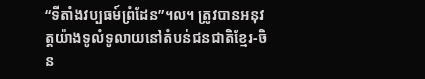“ទីតាំងវប្បធម៍ព្រំដែន”។ល។ ត្រូវបានអនុវត្តយ៉ាងទូលំទូលាយនៅតំបន់ជនជាតិខ្មែរ-ចិន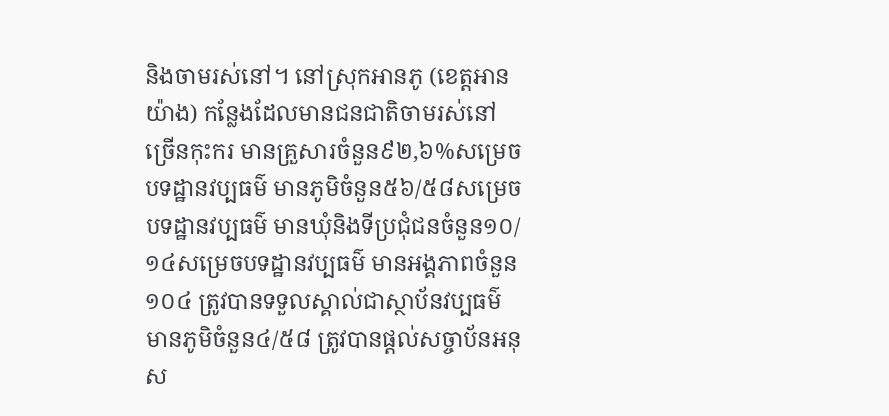និងចាមរស់នៅ។ នៅស្រុកអានភូ (ខេត្តអានយ៉ាង) កន្លែងដែលមានជនជាតិចាមរស់នៅច្រើនកុះករ មានគ្រួសារចំនួន៩២,៦%សម្រេចបទដ្ឋានវប្បធម៌ មានភូមិចំនួន៥៦/៥៨សម្រេចបទដ្ឋានវប្បធម៌ មានឃុំនិងទីប្រជុំជនចំនួន១០/១៤សម្រេចបទដ្ឋានវប្បធម៌ មានអង្គភាពចំនួន១០៤ ត្រូវបានទទួលស្គាល់ជាស្ថាប័នវប្បធម៌ មានភូមិចំនួន៤/៥៨ ត្រូវបានផ្តល់សច្ចាប័នអនុស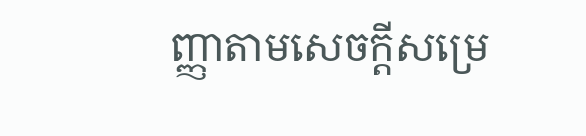ញ្ញាតាមសេចក្តីសម្រេ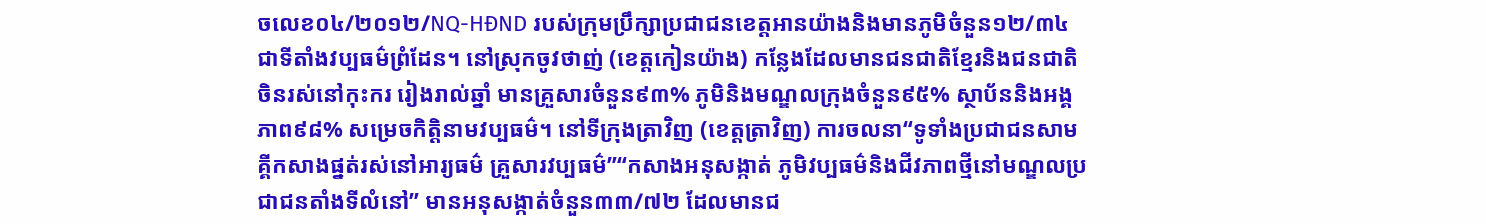ចលេខ០៤/២០១២/NQ-HĐND របស់ក្រុមប្រឹក្សាប្រជាជនខេត្តអានយ៉ាងនិងមានភូមិចំនួន១២/៣៤ ជាទីតាំងវប្បធម៌ព្រំដែន។ នៅស្រុកចូវថាញ់ (ខេត្តកៀនយ៉ាង) កន្លែងដែលមានជនជាតិខ្មែរនិងជនជាតិចិនរស់នៅកុះករ រៀងរាល់ឆ្នាំ មានគ្រួសារចំនួន៩៣% ភូមិនិងមណ្ឌលក្រុងចំនួន៩៥% ស្ថាប័ននិងអង្គភាព៩៨% សម្រេចកិត្តិនាមវប្បធម៌។ នៅទីក្រុងត្រាវិញ (ខេត្តត្រាវិញ) ការចលនា“ទូទាំងប្រជាជនសាមគ្គីកសាងផ្នត់រស់នៅអារ្យធម៌ គ្រួសារវប្បធម៌”“កសាងអនុសង្កាត់ ភូមិវប្បធម៌និងជីវភាពថ្មីនៅមណ្ឌលប្រជាជនតាំងទីលំនៅ” មានអនុសង្កាត់ចំនួន៣៣/៧២ ដែលមានជ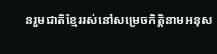នរួមជាតិខ្មែររស់នៅសម្រេចកិត្តិនាមអនុស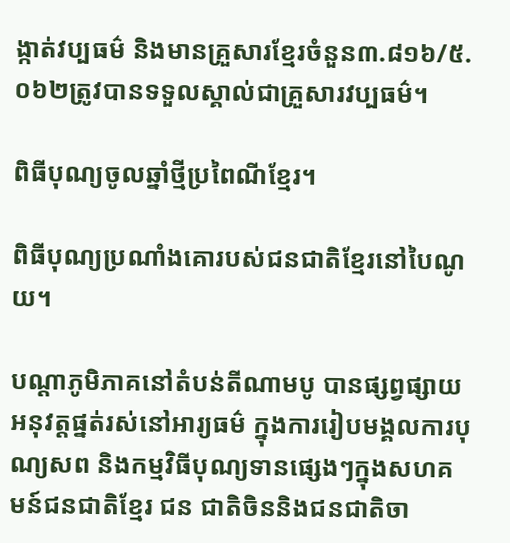ង្កាត់វប្បធម៌ និងមានគ្រួសារខ្មែរចំនួន៣.៨១៦/៥.០៦២ត្រូវបានទទួលស្គាល់ជាគ្រួសារវប្បធម៌។

ពិធីបុណ្យចូលឆ្នាំថ្មីប្រពៃណីខ្មែរ។

ពិធីបុណ្យប្រណាំងគោរបស់ជនជាតិខ្មែរនៅបៃណូយ។

បណ្តាភូមិភាគនៅតំបន់តីណាមបូ បានផ្សព្វផ្សាយអនុវត្តផ្នត់រស់នៅអារ្យធម៌ ក្នុងការរៀបមង្គលការបុណ្យសព និងកម្មវិធីបុណ្យទានផ្សេងៗក្នុងសហគមន៍ជនជាតិខ្មែរ ជន ជាតិចិននិងជនជាតិចា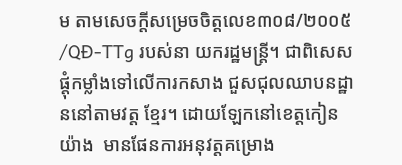ម តាមសេចក្តីសម្រេចចិត្តលេខ៣០៨/២០០៥/QĐ-TTg របស់នា យករដ្ឋមន្ត្រី។ ជាពិសេសផ្តុំកម្លាំងទៅលើការកសាង ជួសជុលឈាបនដ្ឋាននៅតាមវត្ត ខ្មែរ។ ដោយឡែកនៅខេត្តកៀនយ៉ាង  មានផែនការអនុវត្តគម្រោង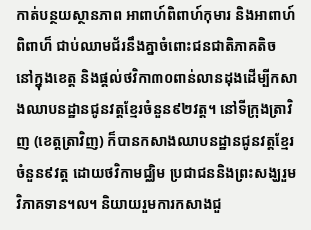កាត់បន្ថយស្ថានភាព អាពាហ៍ពិពាហ៍កុមារ និងអាពាហ៍ពិពាហ៏ ជាប់ឈាមជ័រនឹងគ្នាចំពោះជនជាតិភាគតិច នៅក្នុងខេត្ត និងផ្តល់ថវិកា៣០ពាន់លានដុងដើម្បីកសាងឈាបនដ្ឋានជូនវត្តខ្មែរចំនួន៩២វត្ត។ នៅទីក្រុងត្រាវិញ (ខេត្តត្រាវិញ) ក៏បានកសាងឈាបនដ្ឋានជូនវត្តខ្មែរចំនួន៩វត្ត ដោយថវិកាមជ្ឈិម ប្រជាជននិងព្រះសង្ឃរួមវិភាគទាន។ល។ និយាយរួមការកសាងជួ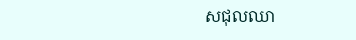សជុលឈា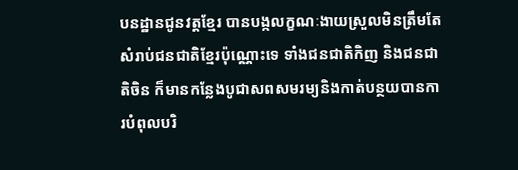បនដ្ឋានជូនវត្តខ្មែរ បានបង្កលក្ខណៈងាយស្រួលមិនត្រឹមតែសំរាប់ជនជាតិខ្មែរប៉ុណ្ណោះទេ ទាំងជនជាតិកិញ និងជនជាតិចិន ក៏មានកន្លែងបូជាសពសមរម្យនិងកាត់បន្ថយបានការបំពុលបរិ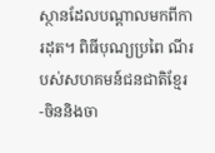ស្ថានដែលបណ្តាលមកពីការដុត។ ពិធីបុណ្យប្រពៃ ណីរបស់សហគមន៍ជនជាតិខ្មែរ-ចិននិងចា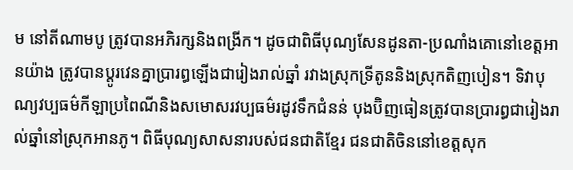ម នៅតីណាមបូ ត្រូវបានអភិរក្សនិងពង្រីក។ ដូចជាពិធីបុណ្យសែនដូនតា-ប្រណាំងគោនៅខេត្តអានយ៉ាង ត្រូវបានប្តូរវេនគ្នាប្រារព្ធឡើងជារៀងរាល់ឆ្នាំ រវាងស្រុកទ្រីតូននិងស្រុកតិញបៀន។ ទិវាបុណ្យវប្បធម៌កីឡាប្រពៃណីនិងសមោសរវប្បធម៌រដូវទឹកជំនន់ បុងប៊ិញធៀនត្រូវបានប្រារព្ធជារៀងរាល់ឆ្នាំនៅស្រុកអានភូ។ ពិធីបុណ្យសាសនារបស់ជនជាតិខ្មែរ ជនជាតិចិននៅខេត្តសុក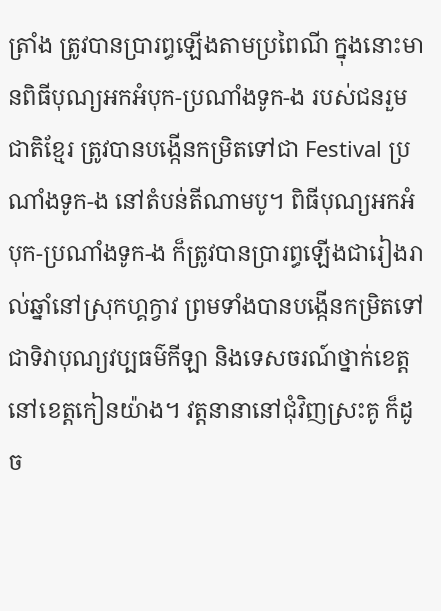ត្រាំង ត្រូវបានប្រារព្ធឡើងតាមប្រពៃណី ក្នុងនោះមានពិធីបុណ្យអកអំបុក-ប្រណាំងទូក-ង របស់ជនរួមជាតិខ្មែរ ត្រូវបានបង្កើនកម្រិតទៅជា Festival ប្រណាំងទូក-ង នៅតំបន់តីណាមបូ។ ពិធីបុណ្យអកអំបុក-ប្រណាំងទូក-ង ក៏ត្រូវបានប្រារព្ធឡើងជារៀងរាល់ឆ្នាំនៅស្រុកហ្គក្វាវ ព្រមទាំងបានបង្កើនកម្រិតទៅជាទិវាបុណ្យវប្បធម៌កីឡា និងទេសចរណ៍ថ្នាក់ខេត្ត នៅខេត្តកៀនយ៉ាង។ វត្តនានានៅជុំវិញស្រះគូ ក៏ដូច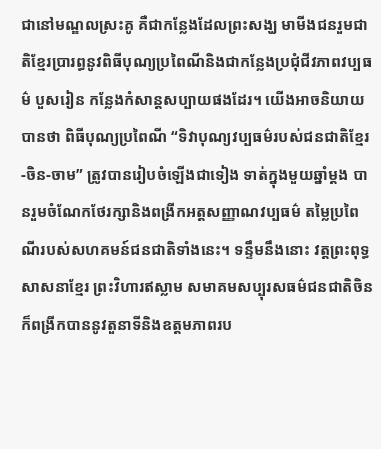ជានៅមណ្ឌលស្រះគូ គឺជាកន្លែងដែលព្រះសង្ឃ មាមីងជនរួមជាតិខ្មែរប្រារព្ធនូវពិធីបុណ្យប្រពៃណីនិងជាកន្លែងប្រជុំជីវភាពវប្បធម៌ បួសរៀន កន្លែងកំសាន្តសប្បាយផងដែរ។ យើងអាចនិយាយបានថា ពិធីបុណ្យប្រពៃណី “ទិវាបុណ្យវប្បធម៌របស់ជនជាតិខ្មែរ-ចិន-ចាម” ត្រូវបានរៀបចំឡើងជាទៀង ទាត់ក្នុងមួយឆ្នាំម្តង បានរួមចំណែកថែរក្សានិងពង្រីកអត្តសញ្ញាណវប្បធម៌ តម្លៃប្រពៃណីរបស់សហគមន៍ជនជាតិទាំងនេះ។ ទន្ទឹមនឹងនោះ វត្តព្រះពុទ្ធសាសនាខ្មែរ ព្រះវិហារឥស្លាម សមាគមសប្បុរសធម៌ជនជាតិចិន ក៏ពង្រីកបាននូវតួនាទីនិងឧត្តមភាពរប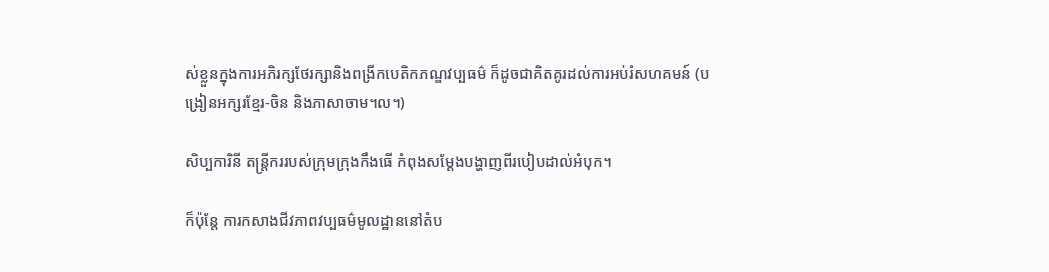ស់ខ្លួនក្នុងការអភិរក្សថែរក្សានិងពង្រីកបេតិកភណ្ឌវប្បធម៌ ក៏ដូចជាគិតគូរដល់ការអប់រំសហគមន៍ (បង្រៀនអក្សរខ្មែរ-ចិន និងភាសាចាម។ល។)

សិប្បការិនី តន្រ្តីកររបស់ក្រុមក្រុងកឹងធេី កំពុងសមែ្តងបង្ហាញពីរបៀបដាល់អំបុក។

ក៏ប៉ុន្តែ ការកសាងជីវភាពវប្បធម៌មូលដ្ឋាននៅតំប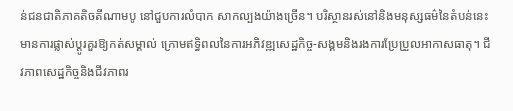ន់ជនជាតិភាគតិចតីណាមបូ នៅជួបការលំបាក សាកល្បងយ៉ាងច្រើន។ បរិស្ថានរស់នៅនិងមនុស្សធម៌នៃតំបន់នេះមានការផ្លាស់ប្តូរគួរឱ្យកត់សម្គាល់ ក្រោមឥទ្ធិពលនៃការអភិវឌ្ឍសេដ្ឋកិច្ច-សង្គមនិងរងការប្រែប្រួលអាកាសធាតុ។ ជីវភាពសេដ្ឋកិច្ចនិងជីវភាពរ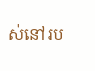ស់នៅរប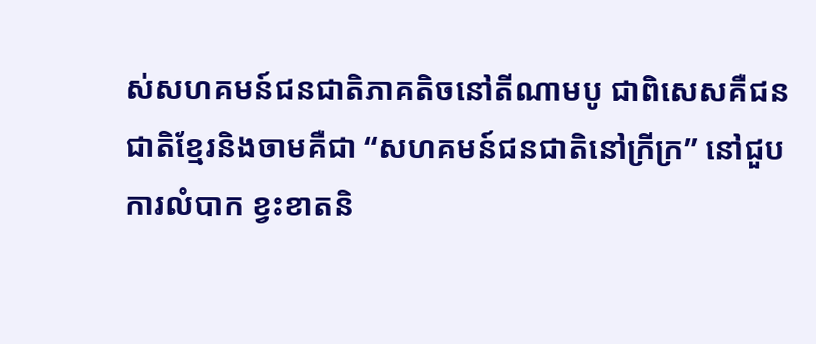ស់សហគមន៍ជនជាតិភាគតិចនៅតីណាមបូ ជាពិសេសគឺជនជាតិខ្មែរនិងចាមគឺជា “សហគមន៍ជនជាតិនៅក្រីក្រ” នៅជួបការលំបាក ខ្វះខាតនិ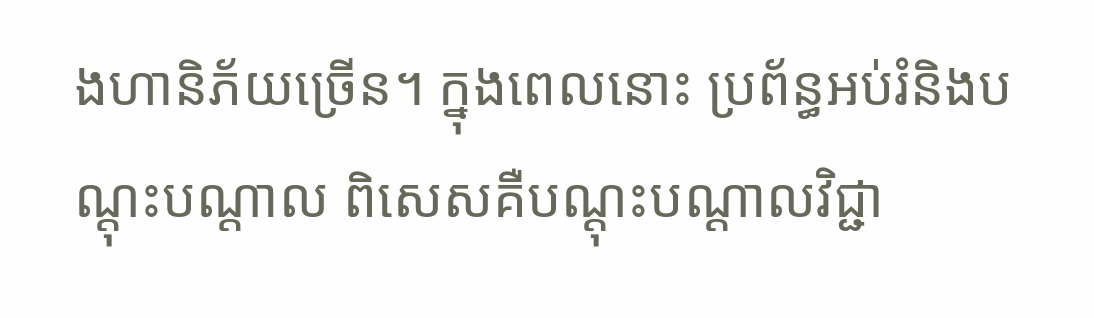ងហានិភ័យច្រើន។ ក្នុងពេលនោះ ប្រព័ន្ធអប់រំនិងបណ្តុះបណ្តាល ពិសេសគឺបណ្ដុះបណ្ដាលវិជ្ជា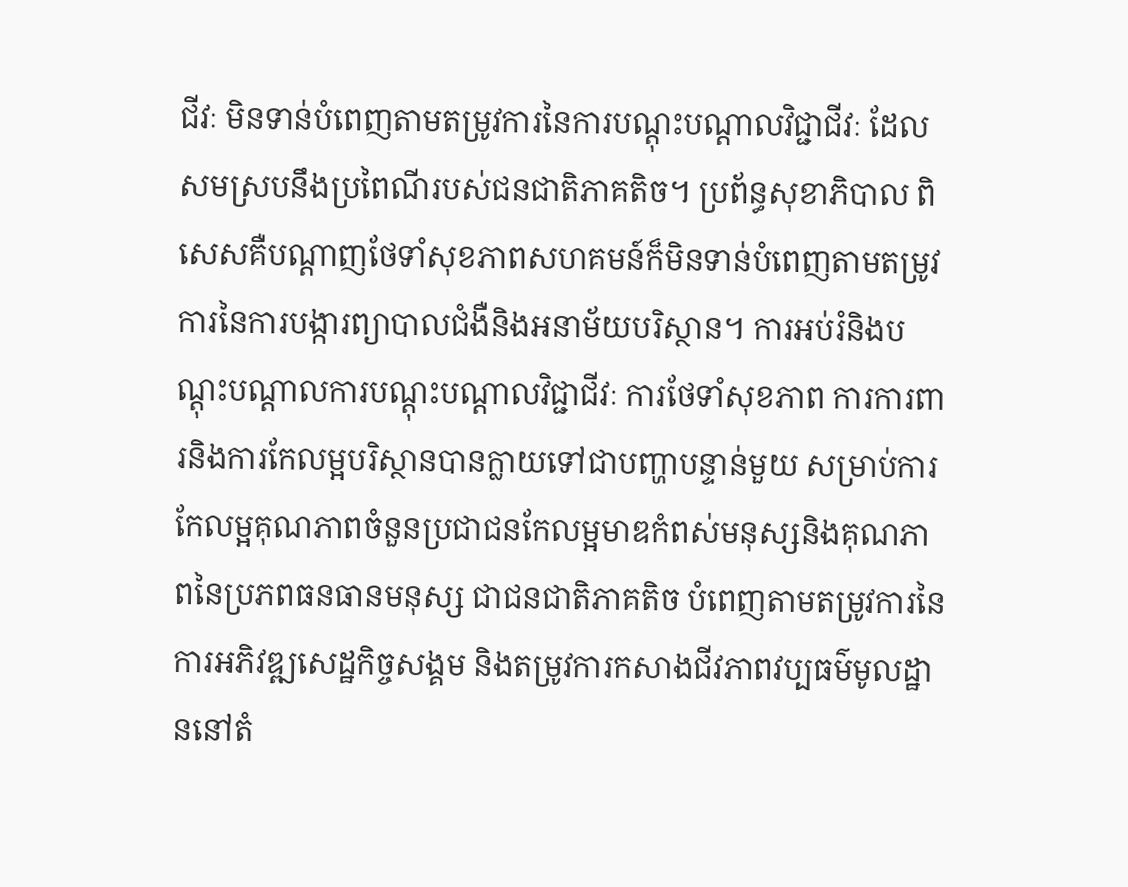ជីវៈ មិនទាន់បំពេញតាមតម្រូវការនៃការបណ្ដុះបណ្ដាលវិជ្ជាជីវៈ ដែលសមស្របនឹងប្រពៃណីរបស់ជនជាតិភាគតិច។ ប្រព័ន្ធសុខាភិបាល ពិសេសគឺបណ្តាញថែទាំសុខភាពសហគមន៍ក៏មិនទាន់បំពេញតាមតម្រូវការនៃការបង្ការព្យាបាលជំងឺនិងអនាម័យបរិស្ថាន។ ការអប់រំនិងបណ្តុះបណ្តាលការបណ្តុះបណ្តាលវិជ្ជាជីវៈ ការថែទាំសុខភាព ការការពារនិងការកែលម្អបរិស្ថានបានក្លាយទៅជាបញ្ហាបន្ទាន់មួយ សម្រាប់ការកែលម្អគុណភាពចំនួនប្រជាជនកែលម្អមាឌកំពស់មនុស្សនិងគុណភាពនៃប្រភពធនធានមនុស្ស ជាជនជាតិភាគតិច បំពេញតាមតម្រូវការនៃការអភិវឌ្ឍសេដ្ឋកិច្ចសង្គម និងតម្រូវការកសាងជីវភាពវប្បធម៌មូលដ្ឋាននៅតំ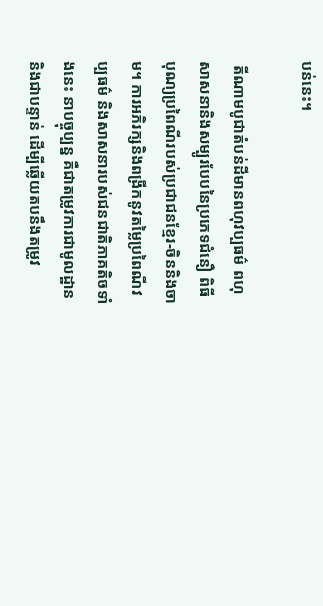បន់នេះ។

 តីណាមបូជាតំបន់ដីមានពហុវប្បធម៌ ពហុសាសនានិងសម្បូរបែបនៃប្រភេទជំនឿ ពិធីបុណ្យប្រពៃណីរបស់ប្រជាជនខ្មែរ-ចិននិងចាម។ ការអភិរក្សនិងពង្រីកនូវតម្លៃប្រពៃណីវប្បធម៌ និងសាសនារបស់ជនជាតិភាគតិចទាំងនេះ នាបច្ចុប្បន្ន គឺជាតម្រូវការជាមូលដ្ឋាននិងជាបន្ទាន់ ដើម្បីឆ្លើយតបនឹងតម្រូវ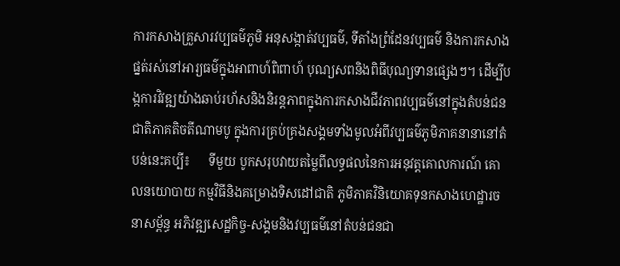ការកសាងគ្រួសារវប្បធម៌ភូមិ អនុសង្កាត់វប្បធម៌, ទីតាំងព្រំដែនវប្បធម៌ និងការកសាងផ្នត់រស់នៅអារ្យធម៌ក្នុងអាពាហ៍ពិពាហ៍ បុណ្យសពនិងពិធីបុណ្យទានផ្សេងៗ។ ដើម្បីបង្កការវិវឌ្ឍយ៉ាងឆាប់រហ័សនិងនិរន្តភាពក្នុងការកសាងជីវភាពវប្បធម៌នៅក្នុងតំបន់ជនជាតិភាគតិចតីណាមបូ ក្នុងការគ្រប់គ្រងសង្គមទាំងមូលអំពីវប្បធម៌ភូមិភាគនានានៅតំបន់នេះគប្បី៖      ទីមួយ បូកសរុបវាយតម្លៃពីលទ្ធផលនៃការអនុវត្តគោលការណ៍ គោលនយោបាយ កម្មវិធីនិងគម្រោងទិសដៅជាតិ ភូមិភាគវិនិយោគទុនកសាងហេដ្ឋារចនាសម្ព័ន្ធ អភិវឌ្ឍសេដ្ឋកិច្ច-សង្គមនិងវប្បធម៌នៅតំបន់ជនជា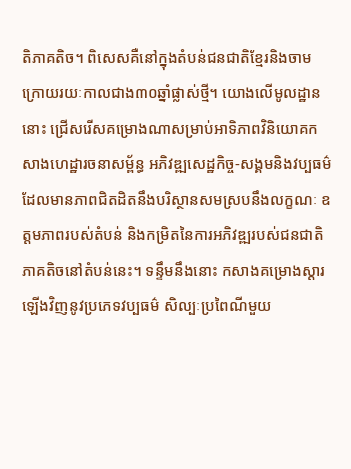តិភាគតិច។ ពិសេសគឺនៅក្នុងតំបន់ជនជាតិខ្មែរនិងចាម ក្រោយរយៈកាលជាង៣០ឆ្នាំផ្លាស់ថ្មី។ យោងលើមូលដ្ឋាននោះ ជ្រើសរើសគម្រោងណាសម្រាប់អាទិភាពវិនិយោគកសាងហេដ្ឋារចនាសម្ព័ន្ធ អភិវឌ្ឍសេដ្ឋកិច្ច-សង្គមនិងវប្បធម៌ដែលមានភាពជិតដិតនឹងបរិស្ថានសមស្របនឹងលក្ខណៈ ឧត្តមភាពរបស់តំបន់ និងកម្រិតនៃការអភិវឌ្ឍរបស់ជនជាតិភាគតិចនៅតំបន់នេះ។ ទន្ទឹមនឹងនោះ កសាងគម្រោងស្តារឡើងវិញនូវប្រភេទវប្បធម៌ សិល្បៈប្រពៃណីមួយ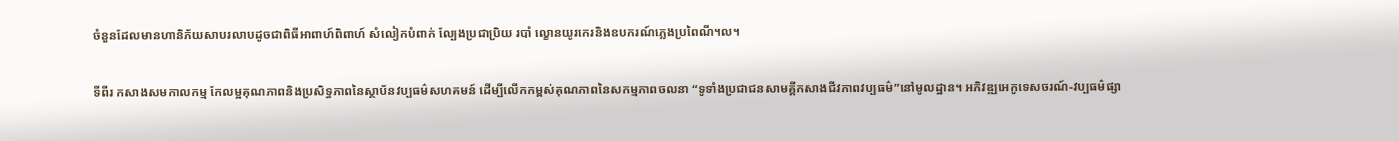ចំនួនដែលមានហានិភ័យសាបរលាបដូចជាពិធីអាពាហ៍ពិពាហ៍ សំលៀកបំពាក់ ល្បែងប្រជាប្រិយ របាំ ល្ខោនយូរកេរនិងឧបករណ៍ភ្លេងប្រពៃណី។ល។

ទីពីរ កសាងសមកាលកម្ម កែលម្អគុណភាពនិងប្រសិទ្ធភាពនៃស្ថាប័នវប្បធម៌សហគមន៍ ដើម្បីលើកកម្ពស់គុណភាពនៃសកម្មភាពចលនា “ទូទាំងប្រជាជនសាមគ្គីកសាងជីវភាពវប្បធម៌”នៅមូលដ្ឋាន។ អភិវឌ្ឍអេកូទេសចរណ៍-វប្បធម៌ផ្សា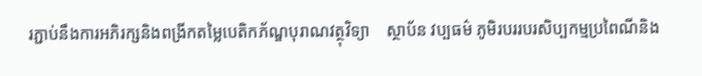រភ្ជាប់នឹងការអភិរក្សនិងពង្រីកតម្លៃបេតិកភ័ណ្ឌបុរាណវត្ថុវិទ្យា    ស្ថាប័ន វប្បធម៌ ភូមិរបររបរសិប្បកម្មប្រពៃណីនិង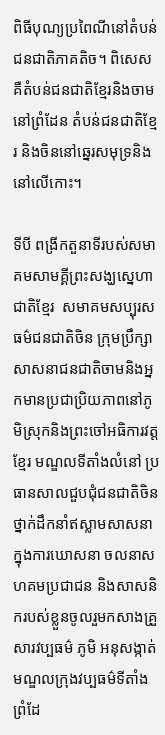ពិធីបុណ្យប្រពៃណីនៅតំបន់ជនជាតិភាគតិច។ ពិសេសគឺតំបន់ជនជាតិខ្មែរនិងចាមនៅព្រំដែន តំបន់ជនជាតិខ្មែរ និងចិននៅឆ្នេរសមុទ្រនិងនៅលើកោះ។

ទីបី ពង្រីកតួនាទីរបស់សមាគមសាមគ្គីព្រះសង្ឃស្នេហាជាតិខ្មែរ  សមាគមសប្បុរសធម៌ជនជាតិចិន ក្រុមប្រឹក្សាសាសនាជនជាតិចាមនិងអ្នកមានប្រជាប្រិយភាពនៅភូមិស្រុកនិងព្រះចៅអធិការវត្តខ្មែរ មណ្ឌលទីតាំងលំនៅ ប្រធានសាលជួបជុំជនជាតិចិនថ្នាក់ដឹកនាំឥស្លាមសាសនាក្នុងការឃោសនា ចលនាសហគមប្រជាជន និងសាសនិករបស់ខ្លួនចូលរួមកសាងគ្រួសារវប្បធម៌ ភូមិ អនុសង្កាត់ មណ្ឌលក្រុងវប្បធម៌ទីតាំងព្រំដែ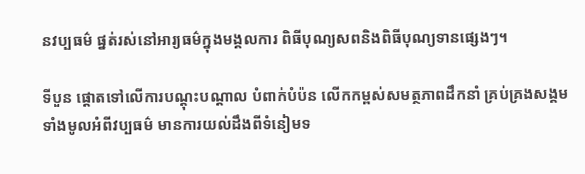នវប្បធម៌ ផ្នត់រស់នៅអារ្យធម៌ក្នុងមង្គលការ ពិធីបុណ្យសពនិងពិធីបុណ្យទានផ្សេងៗ។

ទីបួន ផ្តោតទៅលើការបណ្តុះបណ្តាល បំពាក់បំប៉ន លើកកម្ពស់សមត្ថភាពដឹកនាំ គ្រប់គ្រងសង្គមទាំងមូលអំពីវប្បធម៌ មានការយល់ដឹងពីទំនៀមទ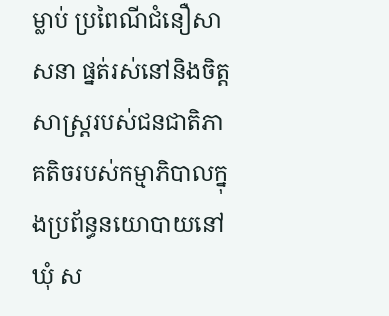ម្លាប់ ប្រពៃណីជំនឿសាសនា ផ្នត់រស់នៅនិងចិត្តសាស្រ្តរបស់ជនជាតិភាគតិចរបស់កម្មាភិបាលក្នុងប្រព័ន្ធនយោបាយនៅឃុំ ស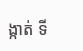ង្កាត់ ទី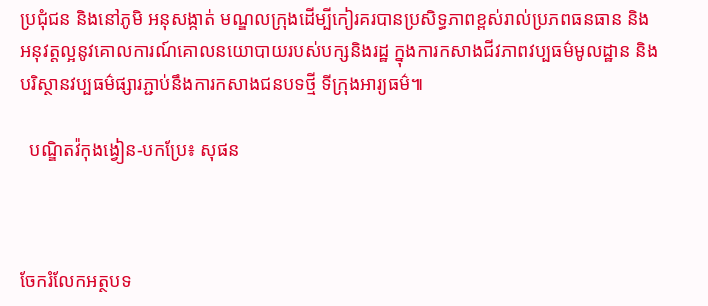ប្រជុំជន និងនៅភូមិ អនុសង្កាត់ មណ្ឌលក្រុងដើម្បីកៀរគរបានប្រសិទ្ធភាពខ្ពស់រាល់ប្រភពធនធាន និងអនុវត្តល្អនូវគោលការណ៍គោលនយោបាយរបស់បក្សនិងរដ្ឋ ក្នុងការកសាងជីវភាពវប្បធម៌មូលដ្ឋាន និងបរិស្ថានវប្បធម៌ផ្សារភ្ជាប់នឹងការកសាងជនបទថ្មី ទីក្រុងអារ្យធម៌៕

  បណ្ឌិតវ៉កុងង្វៀន-បកប្រែ៖ សុផន



ចែករំលែកអត្ថបទ